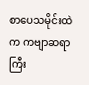စာပေသမိုင်းထဲက ကဗျာဆရာကြီး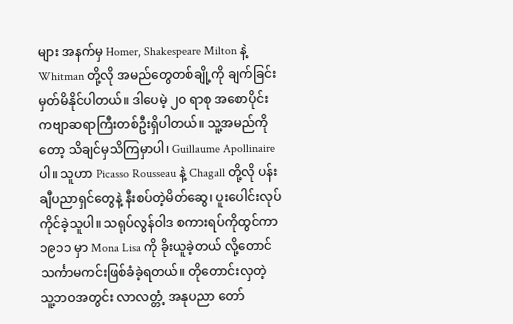များ အနက်မှ Homer, Shakespeare Milton နဲ့ Whitman တို့လို အမည်တွေတစ်ချို့ကို ချက်ခြင်း မှတ်မိနိုင်ပါတယ်။ ဒါပေမဲ့ ၂၀ ရာစု အစောပိုင်း ကဗျာဆရာကြီးတစ်ဦးရှိပါတယ်။ သူ့အမည်ကိုတော့ သိချင်မှသိကြမှာပါ၊ Guillaume Apollinaire ပါ။ သူဟာ Picasso Rousseau နဲ့ Chagall တို့လို ပန်းချီပညာရှင်တွေနဲ့ နီးစပ်တဲ့မိတ်ဆွေ၊ ပူးပေါင်းလုပ်ကိုင်ခဲ့သူပါ။ သရုပ်လွန်ဝါဒ စကားရပ်ကိုထွင်ကာ ၁၉၁၁ မှာ Mona Lisa ကို ခိုးယူခဲ့တယ် လို့တောင် သင်္ကာမကင်းဖြစ်ခံခဲ့ရတယ်။ တိုတောင်းလှတဲ့ သူ့ဘဝအတွင်း လာလတ္တံ့ အနုပညာ တော်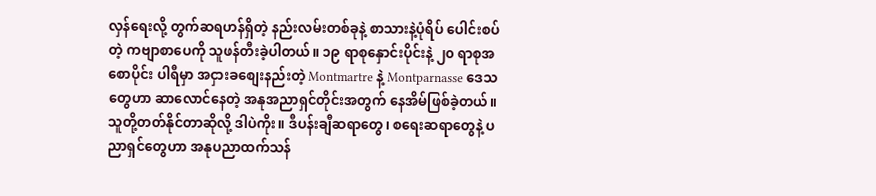လှန်ရေးလို့ တွက်ဆရဟန်ရှိတဲ့ နည်းလမ်းတစ်ခုနဲ့ စာသားနဲ့ပုံရိပ် ပေါင်းစပ်တဲ့ ကဗျာစာပေကို သူဖန်တီးခဲ့ပါတယ်။ ၁၉ ရာစုနှောင်းပိုင်းနဲ့ ၂၀ ရာစုအစောပိုင်း ပါရီမှာ အငှားခစျေးနည်းတဲ့ Montmartre နဲ့ Montparnasse ဒေသတွေဟာ ဆာလောင်နေတဲ့ အနုအညာရှင်တိုင်းအတွက် နေအိမ်ဖြစ်ခဲ့တယ်။ သူတို့တတ်နိုင်တာဆိုလို့ ဒါပဲကိုး။ ဒီပန်းချီဆရာတွေ၊ စရေးဆရာတွေနဲ့ ပညာရှင်တွေဟာ အနုပညာထက်သန်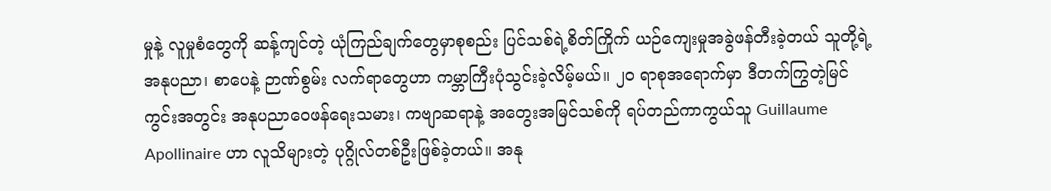မှုနဲ့ လူမှုစံတွေကို ဆန့်ကျင်တဲ့ ယုံကြည်ချက်တွေမှာစုစည်း ပြင်သစ်ရဲ့စိတ်ကြိုက် ယဉ်ကျေးမှုအခွဲဖန်တီးခဲ့တယ် သူတို့ရဲ့အနုပညာ၊ စာပေနဲ့ ဉာဏ်စွမ်း လက်ရာတွေဟာ ကမ္ဘာကြီးပုံသွင်းခဲ့လိမ့်မယ်။ ၂၀ ရာစုအရောက်မှာ ဒီတက်ကြွတဲ့မြင်ကွင်းအတွင်း အနုပညာဝေဖန်ရေးသမား၊ ကဗျာဆရာနဲ့ အတွေးအမြင်သစ်ကို ရပ်တည်ကာကွယ်သူ Guillaume Apollinaire ဟာ လူသိများတဲ့ ပုဂ္ဂိုလ်တစ်ဦးဖြစ်ခဲ့တယ်။ အနု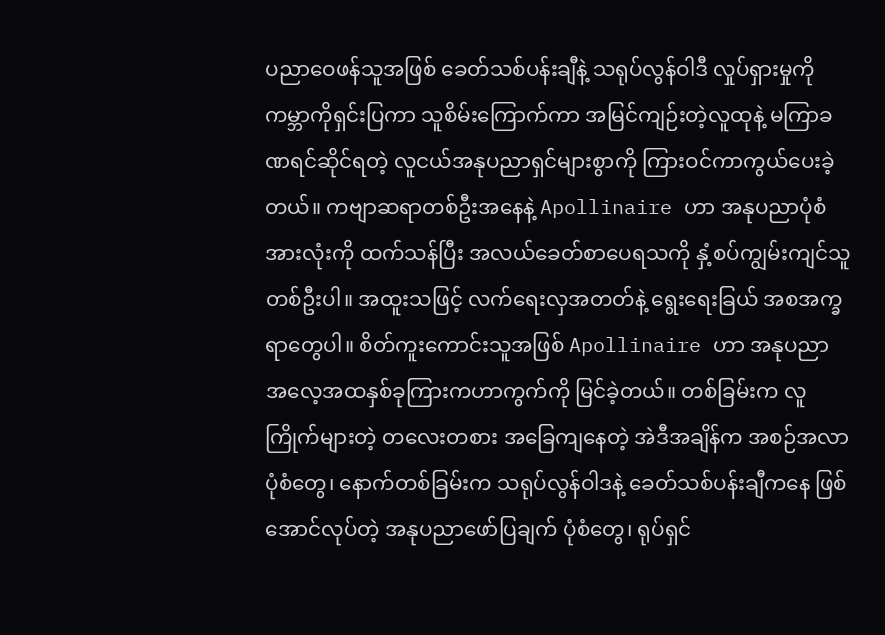ပညာဝေဖန်သူအဖြစ် ခေတ်သစ်ပန်းချီနဲ့ သရုပ်လွန်ဝါဒီ လှုပ်ရှားမှုကို ကမ္ဘာကိုရှင်းပြကာ သူစိမ်းကြောက်ကာ အမြင်ကျဉ်းတဲ့လူထုနဲ့ မကြာခဏရင်ဆိုင်ရတဲ့ လူငယ်အနုပညာရှင်များစွာကို ကြားဝင်ကာကွယ်ပေးခဲ့တယ်။ ကဗျာဆရာတစ်ဦးအနေနဲ့ Apollinaire ဟာ အနုပညာပုံစံအားလုံးကို ထက်သန်ပြီး အလယ်ခေတ်စာပေရသကို နှံ့စပ်ကျွမ်းကျင်သူတစ်ဦးပါ။ အထူးသဖြင့် လက်ရေးလှအတတ်နဲ့ ရွေးရေးခြယ် အစအက္ခရာတွေပါ။ စိတ်ကူးကောင်းသူအဖြစ် Apollinaire ဟာ အနုပညာ အလေ့အထနှစ်ခုကြားကဟာကွက်ကို မြင်ခဲ့တယ်။ တစ်ခြမ်းက လူကြိုက်များတဲ့ တလေးတစား အခြေကျနေတဲ့ အဲဒီအချိန်က အစဉ်အလာပုံစံတွေ၊ နောက်တစ်ခြမ်းက သရုပ်လွန်ဝါဒနဲ့ ခေတ်သစ်ပန်းချီကနေ ဖြစ်အောင်လုပ်တဲ့ အနုပညာဖော်ပြချက် ပုံစံတွေ၊ ရုပ်ရှင်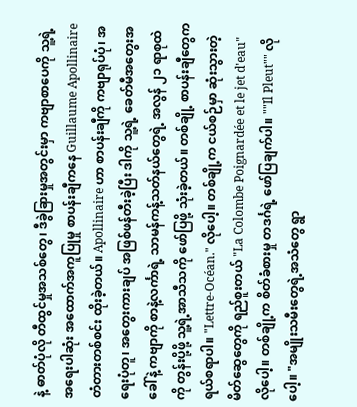နဲ့ ဓာတ်ပုံလို တီထွင်မှုအသစ်တွေ၊ ဒီခွဲခြားမှုအတွင်းမှာ ကဗျာစာပေကို သူ့ရဲ့ အရေးပါဆုံး အထောက်အကူပြုမှု စာပန်းချီကနေ Guillaume Apollinaire တံတားတစ်စင်း ထိုးခဲ့တယ်။ Apollinaire ဟာ စာပန်းချီကို ကဗျာရုပ်ပုံ၊ အရေးပုံတူ၊ အတွေးကားချပ် အဖြစ်ဖန်တီးခဲ့ပြီး ဒါကို သူ့ရဲ့ ခေတ်မီအတွေးအခေါ်နဲ့ ကဗျာကို စာနဲ့လင်္ကာရဲ့ သာမန်ကန့်သတ်နယ်တွေရဲ့ အလွန် ၂၁ ရာစုထဲကို တွန်းပို့ဖို့ သူ့ရဲ့အာသီသကို ဖော်ပြဖို့ သုံးခဲ့တယ်။ တစ်ချို့ စာပန်းချီတွေက ရယ်စရာပါ။ "Lettre-Océan." လိုပေါ့။ တစ်ချို့က ငယ်စဉ်မှာ ဆုံးသွားတဲ့ မိတ်ဆွေတွေကို ရည်စူးတယ် "La Colombe Poignardée et le jet d'eau" လိုပေါ့။ တစ်ချို့က စိတ်ခံစားမှု တဒင်္ဂရဲ့ ဖော်ပြချက်ပါ။ ""Il Pleut"" လိုပေါ့။ "အမျိုးသမီးတွေရဲ့အသံတွေ ရွာ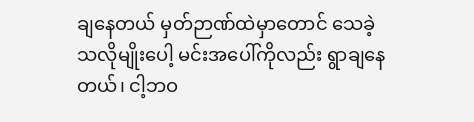ချနေတယ် မှတ်ဉာဏ်ထဲမှာတောင် သေခဲ့သလိုမျိုးပေါ့ မင်းအပေါ်ကိုလည်း ရွာချနေတယ်၊ ငါ့ဘဝ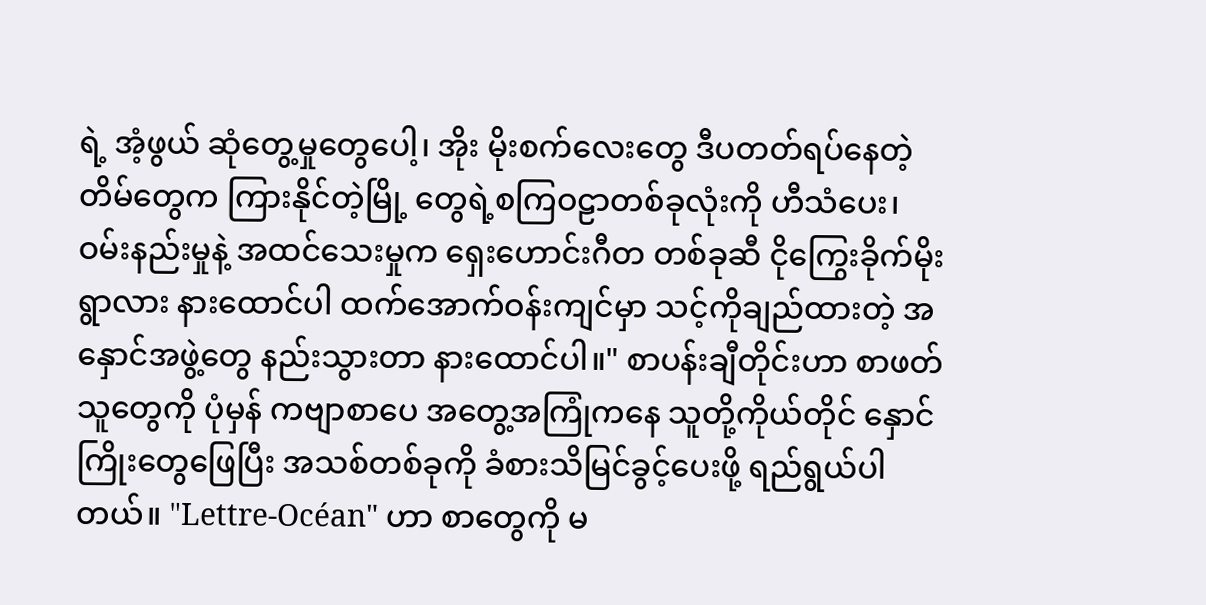ရဲ့ အံ့ဖွယ် ဆုံတွေ့မှုတွေပေါ့၊ အိုး မိုးစက်လေးတွေ ဒီပတတ်ရပ်နေတဲ့တိမ်တွေက ကြားနိုင်တဲ့မြို့ တွေရဲ့စကြဝဠာတစ်ခုလုံးကို ဟီသံပေး၊ ဝမ်းနည်းမှုနဲ့ အထင်သေးမှုက ရှေးဟောင်းဂီတ တစ်ခုဆီ ငိုကြွေးခိုက်မိုးရွာလား နားထောင်ပါ ထက်အောက်ဝန်းကျင်မှာ သင့်ကိုချည်ထားတဲ့ အနှောင်အဖွဲ့တွေ နည်းသွားတာ နားထောင်ပါ။" စာပန်းချီတိုင်းဟာ စာဖတ်သူတွေကို ပုံမှန် ကဗျာစာပေ အတွေ့အကြုံကနေ သူတို့ကိုယ်တိုင် နှောင်ကြိုးတွေဖြေပြီး အသစ်တစ်ခုကို ခံစားသိမြင်ခွင့်ပေးဖို့ ရည်ရွယ်ပါတယ်။ "Lettre-Océan" ဟာ စာတွေကို မ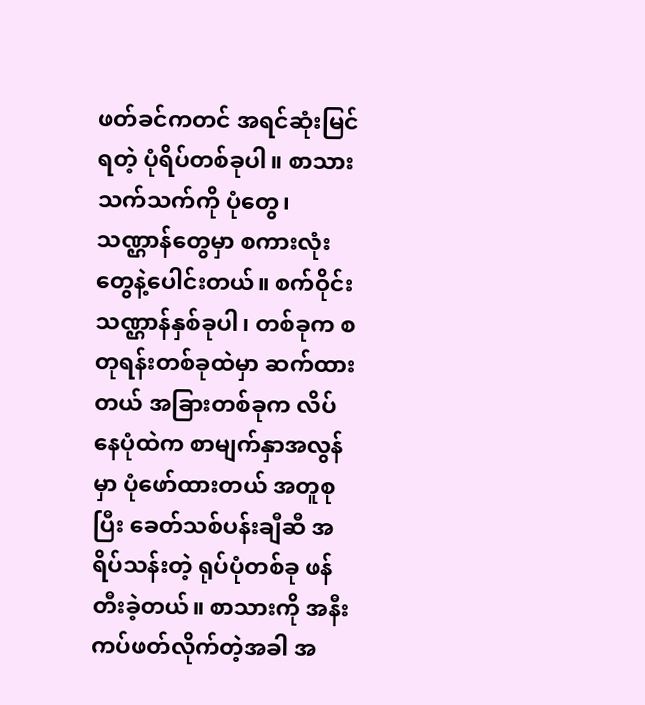ဖတ်ခင်ကတင် အရင်ဆုံးမြင်ရတဲ့ ပုံရိပ်တစ်ခုပါ။ စာသားသက်သက်ကို ပုံတွေ၊ သဏ္ဌာန်တွေမှာ စကားလုံးတွေနဲ့ပေါင်းတယ်။ စက်ဝိုင်းသဏ္ဌာန်နှစ်ခုပါ၊ တစ်ခုက စတုရန်းတစ်ခုထဲမှာ ဆက်ထားတယ် အခြားတစ်ခုက လိပ်နေပုံထဲက စာမျက်နှာအလွန်မှာ ပုံဖော်ထားတယ် အတူစုပြီး ခေတ်သစ်ပန်းချီဆီ အရိပ်သန်းတဲ့ ရုပ်ပုံတစ်ခု ဖန်တီးခဲ့တယ်။ စာသားကို အနီးကပ်ဖတ်လိုက်တဲ့အခါ အ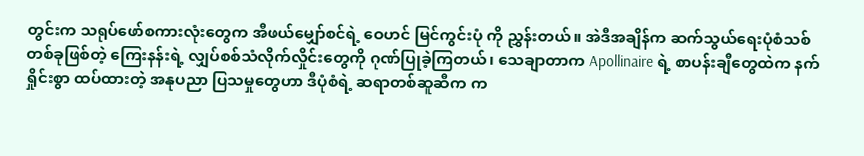တွင်းက သရုပ်ဖော်စကားလုံးတွေက အီဖယ်မျှော်စင်ရဲ့ ဝေဟင် မြင်ကွင်းပုံ ကို ညွှန်းတယ်။ အဲဒီအချိန်က ဆက်သွယ်ရေးပုံစံသစ် တစ်ခုဖြစ်တဲ့ ကြေးနန်းရဲ့ လျှပ်စစ်သံလိုက်လှိုင်းတွေကို ဂုဏ်ပြုခဲ့ကြတယ်၊ သေချာတာက Apollinaire ရဲ့ စာပန်းချီတွေထဲက နက်ရှိုင်းစွာ ထပ်ထားတဲ့ အနုပညာ ပြသမှုတွေဟာ ဒီပုံစံရဲ့ ဆရာတစ်ဆူဆီက က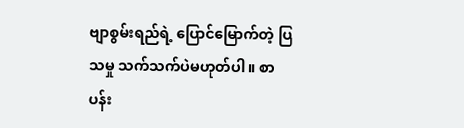ဗျာစွမ်းရည်ရဲ့ ပြောင်မြောက်တဲ့ ပြသမှု သက်သက်ပဲမဟုတ်ပါ။ စာပန်း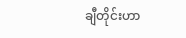ချီတိုင်းဟာ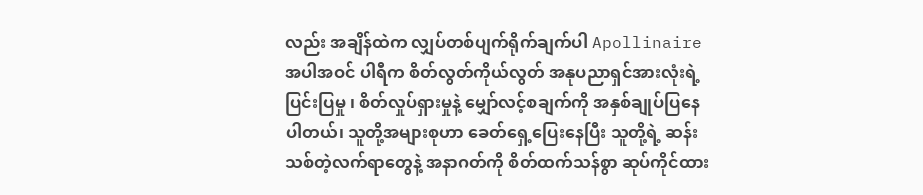လည်း အချိန်ထဲက လျှပ်တစ်ပျက်ရိုက်ချက်ပါ Apollinaire အပါအဝင် ပါရီက စိတ်လွတ်ကိုယ်လွတ် အနုပညာရှင်အားလုံးရဲ့ ပြင်းပြမှု ၊ စိတ်လှုပ်ရှားမှုနဲ့ မျှော်လင့်စချက်ကို အနှစ်ချုပ်ပြနေပါတယ်၊ သူတို့အများစုဟာ ခေတ်ရှေ့ပြေးနေပြီး သူတို့ရဲ့ ဆန်းသစ်တဲ့လက်ရာတွေနဲ့ အနာဂတ်ကို စိတ်ထက်သန်စွာ ဆုပ်ကိုင်ထား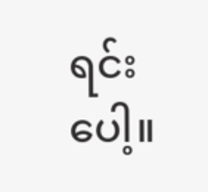ရင်းပေါ့။